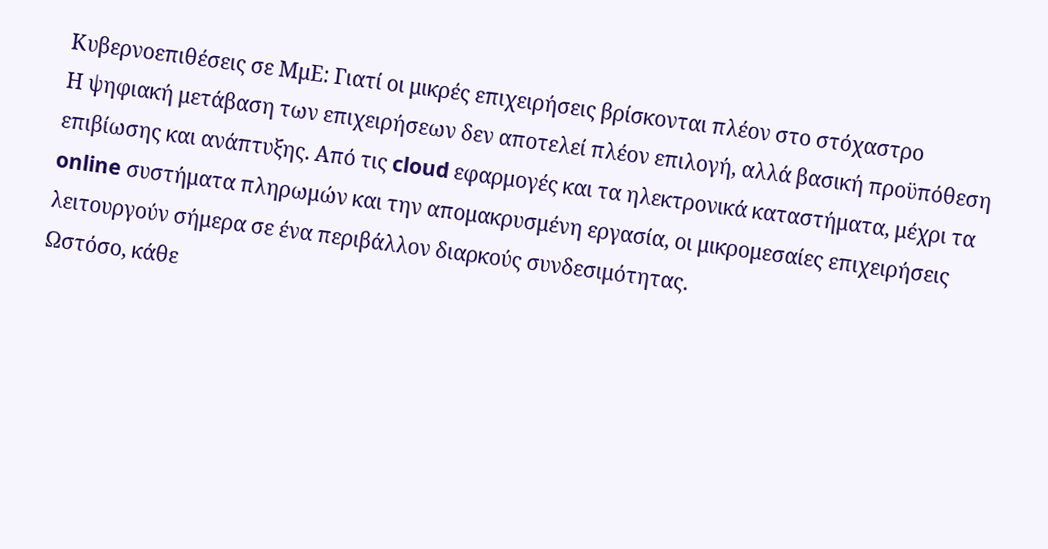Κυβερνοεπιθέσεις σε ΜμΕ: Γιατί οι μικρές επιχειρήσεις βρίσκονται πλέον στο στόχαστρο
Η ψηφιακή μετάβαση των επιχειρήσεων δεν αποτελεί πλέον επιλογή, αλλά βασική προϋπόθεση επιβίωσης και ανάπτυξης. Από τις cloud εφαρμογές και τα ηλεκτρονικά καταστήματα, μέχρι τα online συστήματα πληρωμών και την απομακρυσμένη εργασία, οι μικρομεσαίες επιχειρήσεις λειτουργούν σήμερα σε ένα περιβάλλον διαρκούς συνδεσιμότητας.
Ωστόσο, κάθε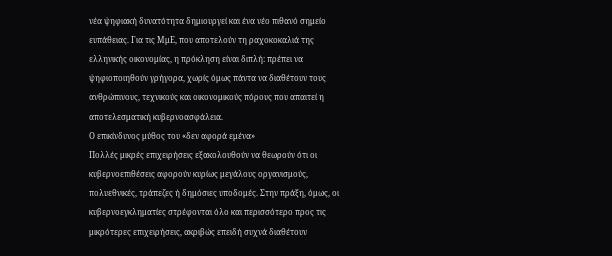νέα ψηφιακή δυνατότητα δημιουργεί και ένα νέο πιθανό σημείο ευπάθειας. Για τις ΜμΕ, που αποτελούν τη ραχοκοκαλιά της ελληνικής οικονομίας, η πρόκληση είναι διπλή: πρέπει να ψηφιοποιηθούν γρήγορα, χωρίς όμως πάντα να διαθέτουν τους ανθρώπινους, τεχνικούς και οικονομικούς πόρους που απαιτεί η αποτελεσματική κυβερνοασφάλεια.
Ο επικίνδυνος μύθος του «δεν αφορά εμένα»
Πολλές μικρές επιχειρήσεις εξακολουθούν να θεωρούν ότι οι κυβερνοεπιθέσεις αφορούν κυρίως μεγάλους οργανισμούς, πολυεθνικές, τράπεζες ή δημόσιες υποδομές. Στην πράξη, όμως, οι κυβερνοεγκληματίες στρέφονται όλο και περισσότερο προς τις μικρότερες επιχειρήσεις, ακριβώς επειδή συχνά διαθέτουν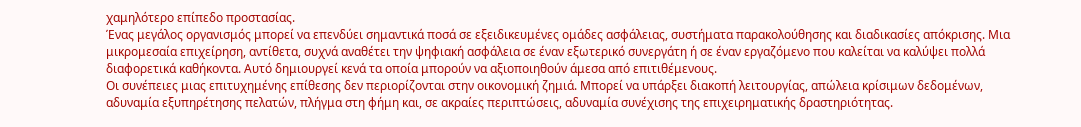χαμηλότερο επίπεδο προστασίας.
Ένας μεγάλος οργανισμός μπορεί να επενδύει σημαντικά ποσά σε εξειδικευμένες ομάδες ασφάλειας, συστήματα παρακολούθησης και διαδικασίες απόκρισης. Μια μικρομεσαία επιχείρηση, αντίθετα, συχνά αναθέτει την ψηφιακή ασφάλεια σε έναν εξωτερικό συνεργάτη ή σε έναν εργαζόμενο που καλείται να καλύψει πολλά διαφορετικά καθήκοντα. Αυτό δημιουργεί κενά τα οποία μπορούν να αξιοποιηθούν άμεσα από επιτιθέμενους.
Οι συνέπειες μιας επιτυχημένης επίθεσης δεν περιορίζονται στην οικονομική ζημιά. Μπορεί να υπάρξει διακοπή λειτουργίας, απώλεια κρίσιμων δεδομένων, αδυναμία εξυπηρέτησης πελατών, πλήγμα στη φήμη και, σε ακραίες περιπτώσεις, αδυναμία συνέχισης της επιχειρηματικής δραστηριότητας.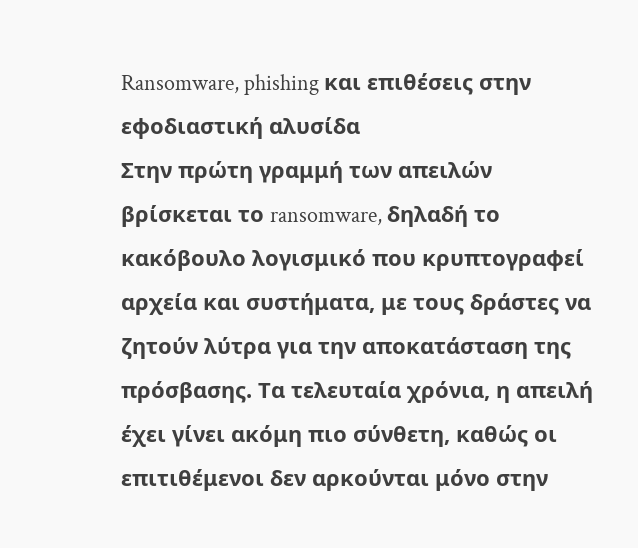Ransomware, phishing και επιθέσεις στην εφοδιαστική αλυσίδα
Στην πρώτη γραμμή των απειλών βρίσκεται το ransomware, δηλαδή το κακόβουλο λογισμικό που κρυπτογραφεί αρχεία και συστήματα, με τους δράστες να ζητούν λύτρα για την αποκατάσταση της πρόσβασης. Τα τελευταία χρόνια, η απειλή έχει γίνει ακόμη πιο σύνθετη, καθώς οι επιτιθέμενοι δεν αρκούνται μόνο στην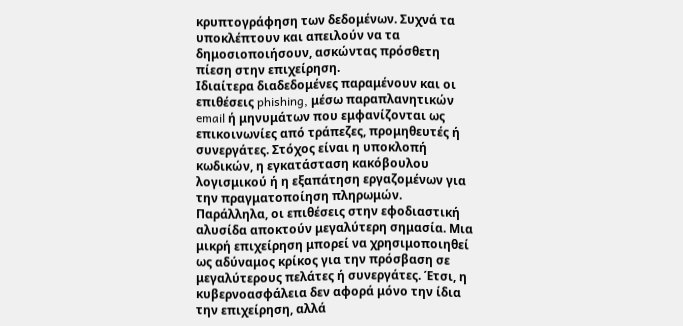κρυπτογράφηση των δεδομένων. Συχνά τα υποκλέπτουν και απειλούν να τα δημοσιοποιήσουν, ασκώντας πρόσθετη πίεση στην επιχείρηση.
Ιδιαίτερα διαδεδομένες παραμένουν και οι επιθέσεις phishing, μέσω παραπλανητικών email ή μηνυμάτων που εμφανίζονται ως επικοινωνίες από τράπεζες, προμηθευτές ή συνεργάτες. Στόχος είναι η υποκλοπή κωδικών, η εγκατάσταση κακόβουλου λογισμικού ή η εξαπάτηση εργαζομένων για την πραγματοποίηση πληρωμών.
Παράλληλα, οι επιθέσεις στην εφοδιαστική αλυσίδα αποκτούν μεγαλύτερη σημασία. Μια μικρή επιχείρηση μπορεί να χρησιμοποιηθεί ως αδύναμος κρίκος για την πρόσβαση σε μεγαλύτερους πελάτες ή συνεργάτες. Έτσι, η κυβερνοασφάλεια δεν αφορά μόνο την ίδια την επιχείρηση, αλλά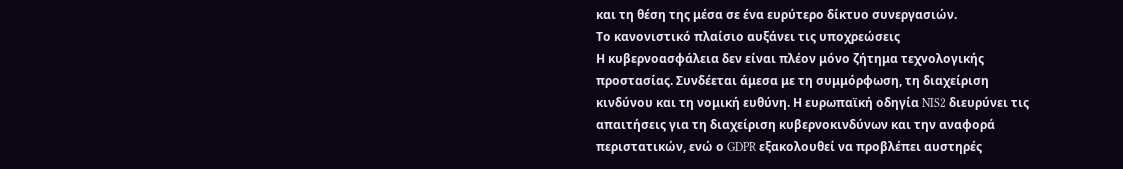και τη θέση της μέσα σε ένα ευρύτερο δίκτυο συνεργασιών.
Το κανονιστικό πλαίσιο αυξάνει τις υποχρεώσεις
Η κυβερνοασφάλεια δεν είναι πλέον μόνο ζήτημα τεχνολογικής προστασίας. Συνδέεται άμεσα με τη συμμόρφωση, τη διαχείριση κινδύνου και τη νομική ευθύνη. Η ευρωπαϊκή οδηγία NIS2 διευρύνει τις απαιτήσεις για τη διαχείριση κυβερνοκινδύνων και την αναφορά περιστατικών, ενώ ο GDPR εξακολουθεί να προβλέπει αυστηρές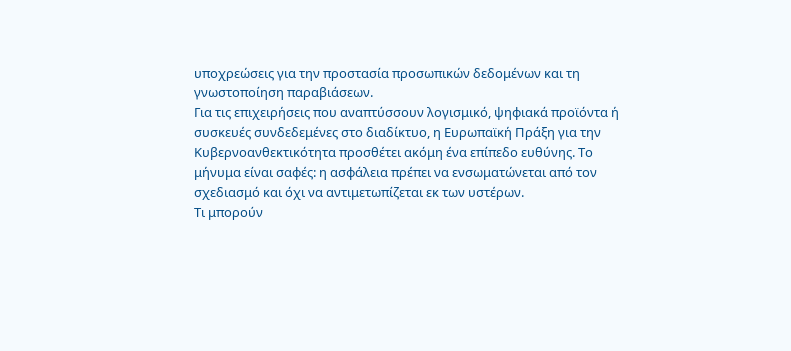υποχρεώσεις για την προστασία προσωπικών δεδομένων και τη γνωστοποίηση παραβιάσεων.
Για τις επιχειρήσεις που αναπτύσσουν λογισμικό, ψηφιακά προϊόντα ή συσκευές συνδεδεμένες στο διαδίκτυο, η Ευρωπαϊκή Πράξη για την Κυβερνοανθεκτικότητα προσθέτει ακόμη ένα επίπεδο ευθύνης. Το μήνυμα είναι σαφές: η ασφάλεια πρέπει να ενσωματώνεται από τον σχεδιασμό και όχι να αντιμετωπίζεται εκ των υστέρων.
Τι μπορούν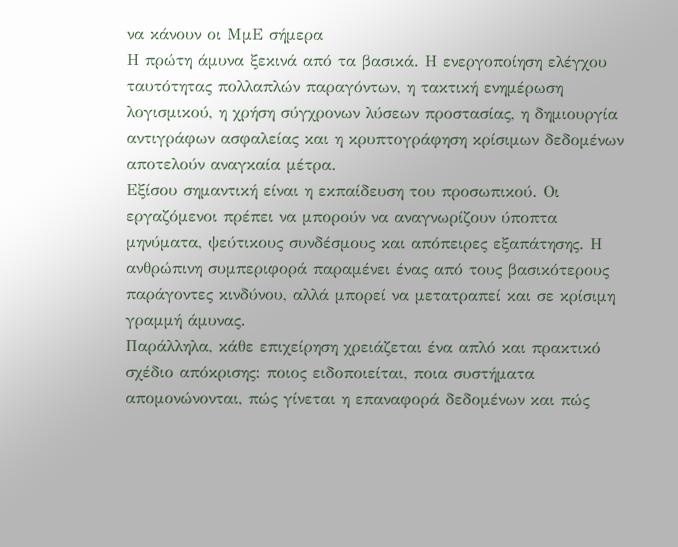να κάνουν οι ΜμΕ σήμερα
Η πρώτη άμυνα ξεκινά από τα βασικά. Η ενεργοποίηση ελέγχου ταυτότητας πολλαπλών παραγόντων, η τακτική ενημέρωση λογισμικού, η χρήση σύγχρονων λύσεων προστασίας, η δημιουργία αντιγράφων ασφαλείας και η κρυπτογράφηση κρίσιμων δεδομένων αποτελούν αναγκαία μέτρα.
Εξίσου σημαντική είναι η εκπαίδευση του προσωπικού. Οι εργαζόμενοι πρέπει να μπορούν να αναγνωρίζουν ύποπτα μηνύματα, ψεύτικους συνδέσμους και απόπειρες εξαπάτησης. Η ανθρώπινη συμπεριφορά παραμένει ένας από τους βασικότερους παράγοντες κινδύνου, αλλά μπορεί να μετατραπεί και σε κρίσιμη γραμμή άμυνας.
Παράλληλα, κάθε επιχείρηση χρειάζεται ένα απλό και πρακτικό σχέδιο απόκρισης: ποιος ειδοποιείται, ποια συστήματα απομονώνονται, πώς γίνεται η επαναφορά δεδομένων και πώς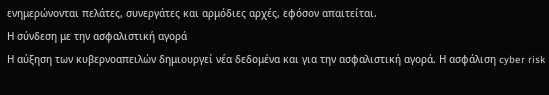ενημερώνονται πελάτες, συνεργάτες και αρμόδιες αρχές, εφόσον απαιτείται.
Η σύνδεση με την ασφαλιστική αγορά
Η αύξηση των κυβερνοαπειλών δημιουργεί νέα δεδομένα και για την ασφαλιστική αγορά. Η ασφάλιση cyber risk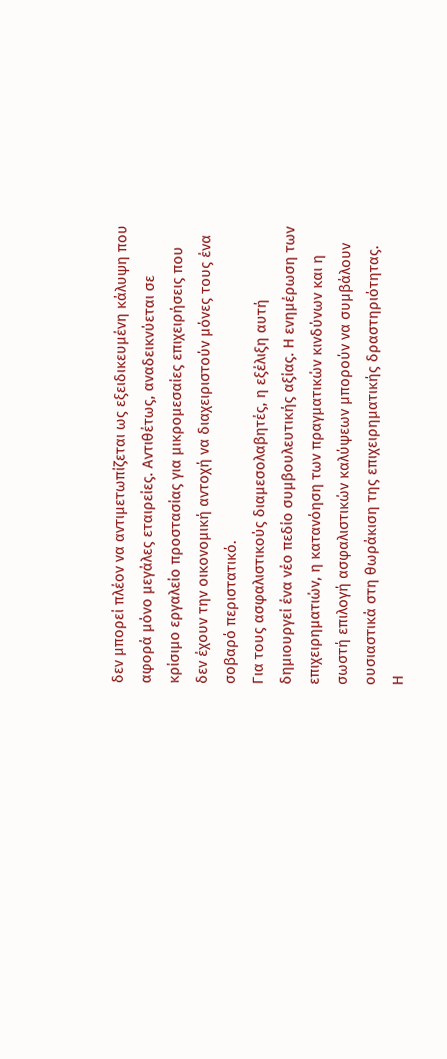δεν μπορεί πλέον να αντιμετωπίζεται ως εξειδικευμένη κάλυψη που αφορά μόνο μεγάλες εταιρείες. Αντιθέτως, αναδεικνύεται σε κρίσιμο εργαλείο προστασίας για μικρομεσαίες επιχειρήσεις που δεν έχουν την οικονομική αντοχή να διαχειριστούν μόνες τους ένα σοβαρό περιστατικό.
Για τους ασφαλιστικούς διαμεσολαβητές, η εξέλιξη αυτή δημιουργεί ένα νέο πεδίο συμβουλευτικής αξίας. Η ενημέρωση των επιχειρηματιών, η κατανόηση των πραγματικών κινδύνων και η σωστή επιλογή ασφαλιστικών καλύψεων μπορούν να συμβάλουν ουσιαστικά στη θωράκιση της επιχειρηματικής δραστηριότητας.
Η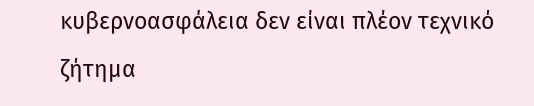κυβερνοασφάλεια δεν είναι πλέον τεχνικό ζήτημα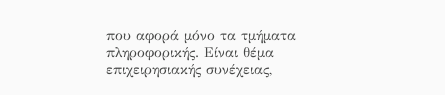που αφορά μόνο τα τμήματα πληροφορικής. Είναι θέμα επιχειρησιακής συνέχειας,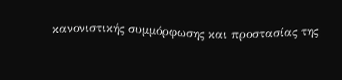κανονιστικής συμμόρφωσης και προστασίας της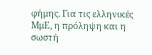φήμης. Για τις ελληνικές ΜμΕ, η πρόληψη και η σωστή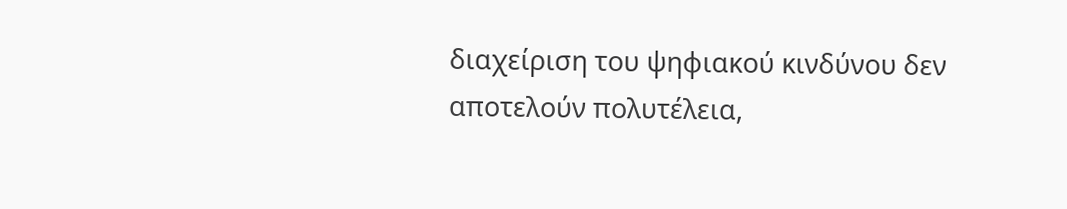διαχείριση του ψηφιακού κινδύνου δεν αποτελούν πολυτέλεια,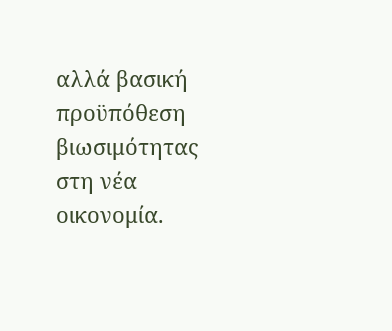αλλά βασική προϋπόθεση βιωσιμότητας στη νέα οικονομία.